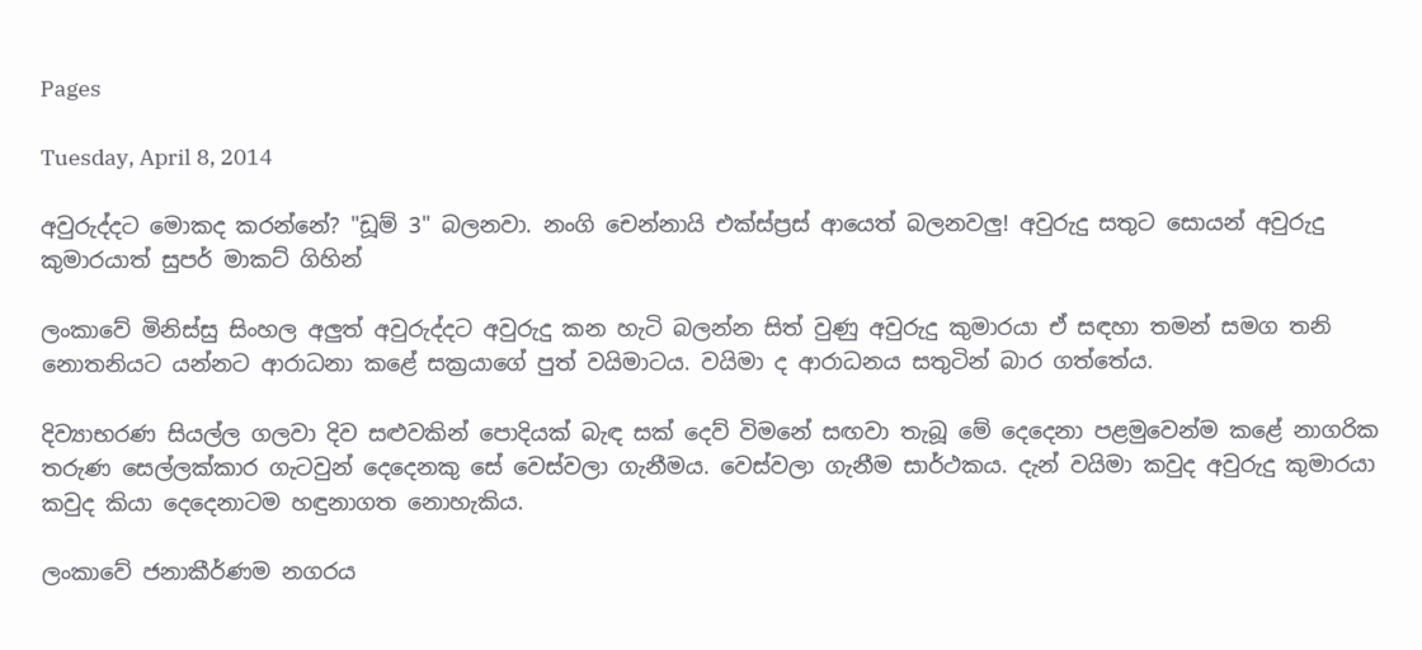Pages

Tuesday, April 8, 2014

අවුරුද්දට මොකද කරන්නේ? "ඩූම් 3" බලනවා. නංගි චෙන්නායි එක්‌ස්‌ප්‍රස්‌ ආයෙත් බලනවලු! අවුරුදු සතුට සොයන් අවුරුදු කුමාරයාත් සුපර් මාකට්‌ ගිහින්

ලංකාවේ මිනිස්‌සු සිංහල අලුත් අවුරුද්දට අවුරුදු කන හැටි බලන්න සිත් වුණු අවුරුදු කුමාරයා ඒ සඳහා තමන් සමග තනි නොතනියට යන්නට ආරාධනා කළේ සක්‍රයාගේ පුත් වයිමාටය. වයිමා ද ආරාධනය සතුටින් බාර ගත්තේය.

දිව්‍යාභරණ සියල්ල ගලවා දිව සළුවකින් පොදියක්‌ බැඳ සක්‌ දෙව් විමනේ සඟවා තැබූ මේ දෙදෙනා පළමුවෙන්ම කළේ නාගරික තරුණ සෙල්ලක්‌කාර ගැටවුන් දෙදෙනකු සේ වෙස්‌වලා ගැනීමය. වෙස්‌වලා ගැනීම සාර්ථකය. දැන් වයිමා කවුද අවුරුදු කුමාරයා කවුද කියා දෙදෙනාටම හඳුනාගත නොහැකිය.

ලංකාවේ ජනාකීර්ණම නගරය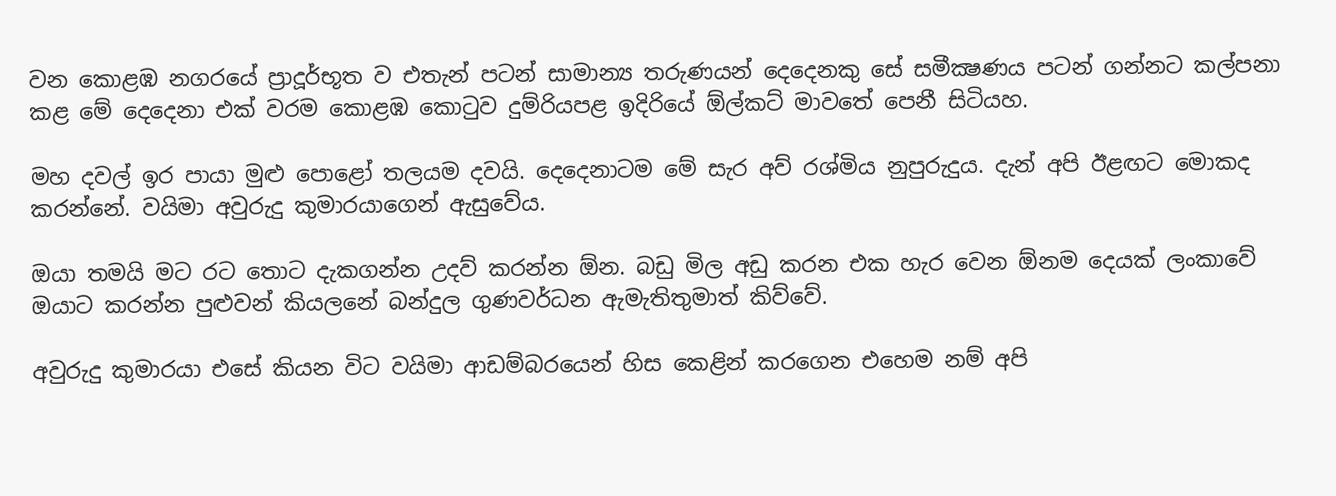වන කොළඹ නගරයේ ප්‍රාදූර්භූත ව එතැන් පටන් සාමාන්‍ය තරුණයන් දෙදෙනකු සේ සමීක්‍ෂණය පටන් ගන්නට කල්පනා කළ මේ දෙදෙනා එක්‌ වරම කොළඹ කොටුව දුම්රියපළ ඉදිරියේ ඕල්කට්‌ මාවතේ පෙනී සිටියහ.

මහ දවල් ඉර පායා මුළු පොළෝ තලයම දවයි. දෙදෙනාටම මේ සැර අව් රශ්මිය නුපුරුදුය. දැන් අපි ඊළඟට මොකද කරන්නේ. වයිමා අවුරුදු කුමාරයාගෙන් ඇසුවේය.

ඔයා තමයි මට රට තොට දැකගන්න උදව් කරන්න ඕන. බඩු මිල අඩු කරන එක හැර වෙන ඕනම දෙයක්‌ ලංකාවේ ඔයාට කරන්න පුළුවන් කියලනේ බන්දුල ගුණවර්ධන ඇමැතිතුමාත් කිව්වේ.

අවුරුදු කුමාරයා එසේ කියන විට වයිමා ආඩම්බරයෙන් හිස කෙළින් කරගෙන එහෙම නම් අපි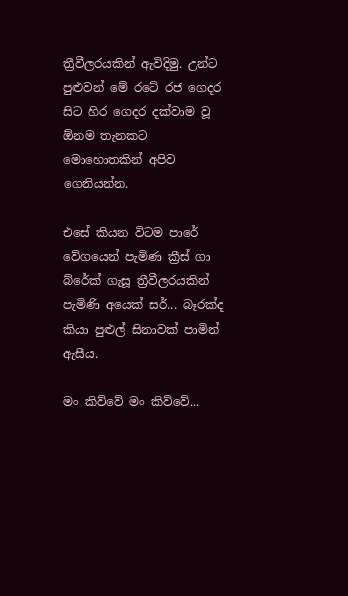ත්‍රීවීලරයකින් ඇවිදිමු. උන්ට පුළුවන් මේ රටේ රජ ගෙදර සිට හිර ගෙදර දක්‌වාම වූ ඕනම තැනකට මොහොතකින් අපිව ගෙනියන්න.

එසේ කියන විටම පාරේ වේගයෙන් පැමිණ ක්‍රීස්‌ ගා බ්රේක්‌ ගැසූ ත්‍රීවීලරයකින් පැමිණි අයෙක්‌ සර්... බෑරක්‌ද කියා පුළුල් සිනාවක්‌ පාමින් ඇසීය.

මං කිව්වේ මං කිව්වේ...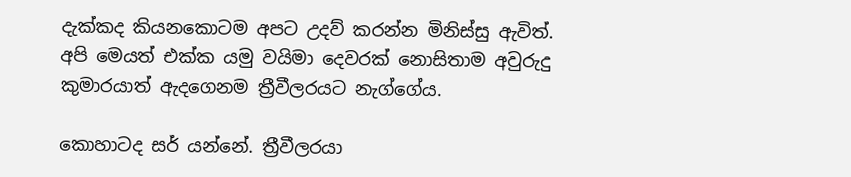දැක්‌කද කියනකොටම අපට උදව් කරන්න මිනිස්‌සු ඇවිත්. අපි මෙයත් එක්‌ක යමු වයිමා දෙවරක්‌ නොසිතාම අවුරුදු කුමාරයාත් ඇදගෙනම ත්‍රීවීලරයට නැග්ගේය.

කොහාටද සර් යන්නේ. ත්‍රීවීලරයා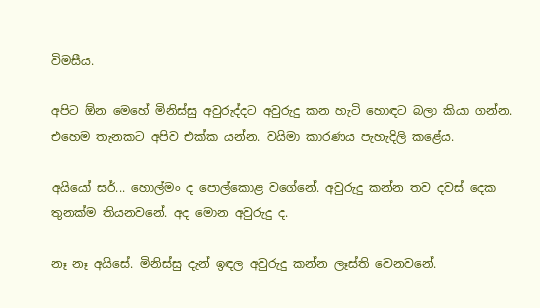විමසීය.

අපිට ඕන මෙහේ මිනිස්‌සු අවුරුද්දට අවුරුදු කන හැටි හොඳට බලා කියා ගන්න. එහෙම තැනකට අපිව එක්‌ක යන්න. වයිමා කාරණය පැහැදිලි කළේය.

අයියෝ සර්... හොල්මං ද පොල්කොළ වගේනේ. අවුරුදු කන්න තව දවස්‌ දෙක තුනක්‌ම තියනවනේ. අද මොන අවුරුදු ද.

නෑ නෑ අයිසේ. මිනිස්‌සු දැන් ඉඳල අවුරුදු කන්න ලෑස්‌ති වෙනවනේ.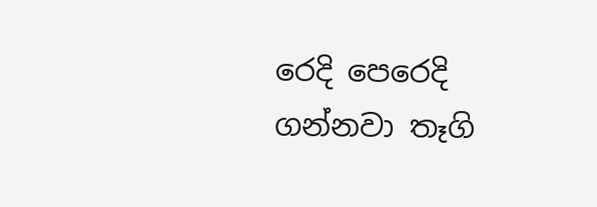රෙදි පෙරෙදි ගන්නවා තෑගි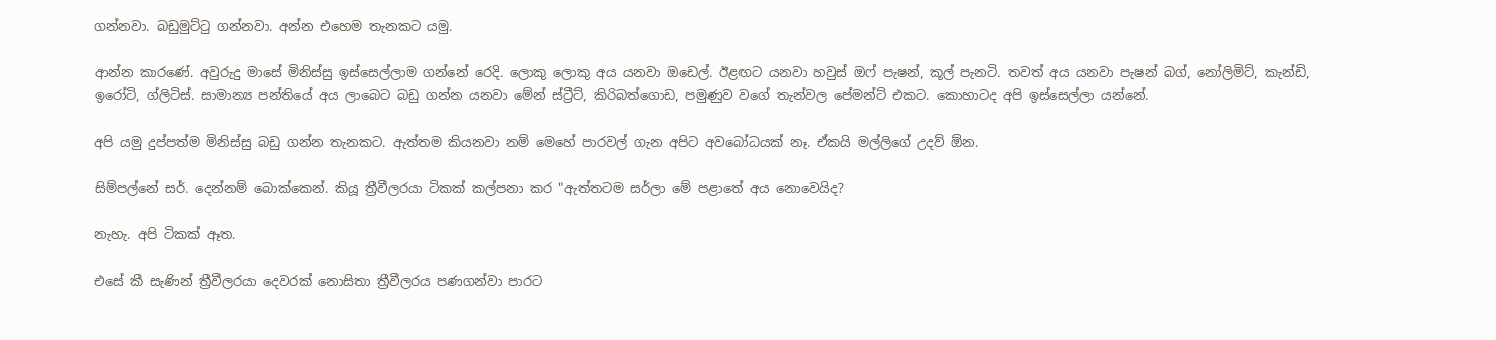ගන්නවා. බඩුමුට්‌ටු ගන්නවා. අන්න එහෙම තැනකට යමු.

ආන්න කාරණේ. අවුරුදු මාසේ මිනිස්‌සු ඉස්‌සෙල්ලාම ගන්නේ රෙදි. ලොකු ලොකු අය යනවා ඔඩෙල්. ඊළඟට යනවා හවුස්‌ ඔෆ් පැෂන්, කූල් පැනටි. තවත් අය යනවා පැෂන් බග්, නෝලිමිට්‌, කැන්ඩි, ඉරෝටි, ග්ලිටිස්‌. සාමාන්‍ය පන්තියේ අය ලාබෙට බඩු ගන්න යනවා මේන් ස්‌ට්‍රීට්‌, කිරිබත්ගොඩ, පමුණුව වගේ තැන්වල පේමන්ට්‌ එකට. කොහාටද අපි ඉස්‌සෙල්ලා යන්නේ.

අපි යමු දුප්පත්ම මිනිස්‌සු බඩු ගන්න තැනකට. ඇත්තම කියනවා නම් මෙහේ පාරවල් ගැන අපිට අවබෝධයක්‌ නෑ. ඒකයි මල්ලිගේ උදව් ඕන.

සිම්පල්නේ සර්. දෙන්නම් බොක්‌කෙන්. කියූ ත්‍රීවීලරයා ටිකක්‌ කල්පනා කර "ඇත්තටම සර්ලා මේ පළාතේ අය නොවෙයිද?

නැහැ. අපි ටිකක්‌ ඈත.

එසේ කී සැණින් ත්‍රීවීලරයා දෙවරක්‌ නොසිතා ත්‍රීවීලරය පණගන්වා පාරට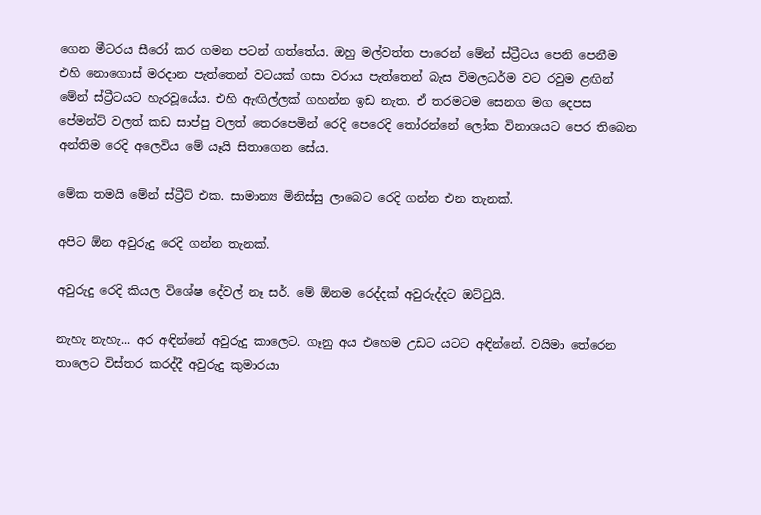ගෙන මීටරය සීරෝ කර ගමන පටන් ගත්තේය. ඔහු මල්වත්ත පාරෙන් මේන් ස්‌ට්‍රීටය පෙනි පෙනීම එහි නොගොස්‌ මරදාන පැත්තෙන් වටයක්‌ ගසා වරාය පැත්තෙන් බැස විමලධර්ම වට රවුම ළඟින් මේන් ස්‌ට්‍රීටයට හැරවූයේය. එහි ඇඟිල්ලක්‌ ගහන්න ඉඩ නැත. ඒ තරමටම සෙනග මග දෙපස පේමන්ට්‌ වලත් කඩ සාප්පු වලත් තෙරපෙමින් රෙදි පෙරෙදි තෝරන්නේ ලෝක විනාශයට පෙර තිබෙන අන්තිම රෙදි අලෙවිය මේ යෑයි සිතාගෙන සේය.

මේක තමයි මේන් ස්‌ට්‍රීට්‌ එක. සාමාන්‍ය මිනිස්‌සු ලාබෙට රෙදි ගන්න එන තැනක්‌.

අපිට ඕන අවුරුදු රෙදි ගන්න තැනක්‌.

අවුරුදු රෙදි කියල විශේෂ දේවල් නෑ සර්. මේ ඕනම රෙද්දක්‌ අවුරුද්දට ඔට්‌ටුයි.

නැහැ නැහැ... අර අඳින්නේ අවුරුදු කාලෙට. ගෑනු අය එහෙම උඩට යටට අඳින්නේ. වයිමා තේරෙන තාලෙට විස්‌තර කරද්දී අවුරුදු කුමාරයා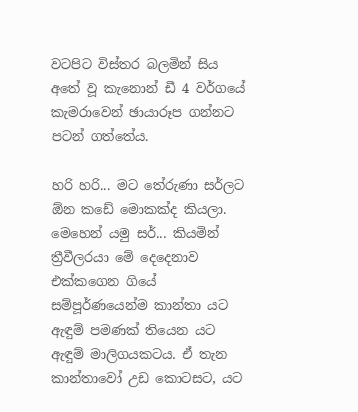වටපිට විස්‌තර බලමින් සිය අතේ වූ කැනොන් ඩී 4 වර්ගයේ කැමරාවෙන් ඡායාරූප ගන්නට පටන් ගත්තේය.

හරි හරි... මට තේරුණා සර්ලට ඕන කඩේ මොකක්‌ද කියලා. මෙහෙන් යමු සර්... කියමින් ත්‍රීවීලරයා මේ දෙදෙනාව එක්‌කගෙන ගියේ සම්පූර්ණයෙන්ම කාන්තා යට ඇඳුම් පමණක්‌ තියෙන යට ඇඳුම් මාලිගයකටය. ඒ තැන කාන්තාවෝ උඩ කොටසට, යට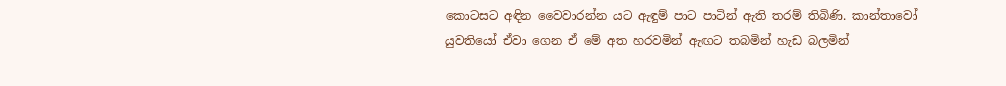කොටසට අඳින වෛවාරන්න යට ඇඳුම් පාට පාටින් ඇති තරම් තිබිණි. කාන්තාවෝ යුවතියෝ ඒවා ගෙන ඒ මේ අත හරවමින් ඇඟට තබමින් හැඩ බලමින්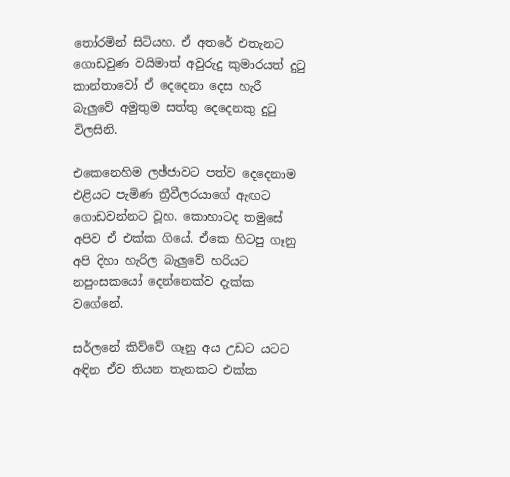තෝරමින් සිටියහ. ඒ අතරේ එතැනට ගොඩවුණ වයිමාත් අවුරුදු කුමාරයත් දුටු කාන්තාවෝ ඒ දෙදෙනා දෙස හැරී බැලුවේ අමුතුම සත්තු දෙදෙනකු දුටු විලසිනි.

එකෙනෙහිම ලඡ්ජාවට පත්ව දෙදෙනාම එළියට පැමිණ ත්‍රීවීලරයාගේ ඇඟට ගොඩවන්නට වූහ. කොහාටද තමුසේ අපිව ඒ එක්‌ක ගියේ. ඒකෙ හිටපු ගෑනු අපි දිහා හැරිල බැලුවේ හරියට නපුංසකයෝ දෙන්නෙක්‌ව දැක්‌ක වගේනේ.

සර්ලනේ කිව්වේ ගෑනු අය උඩට යටට අඳින ඒව තියන තැනකට එක්‌ක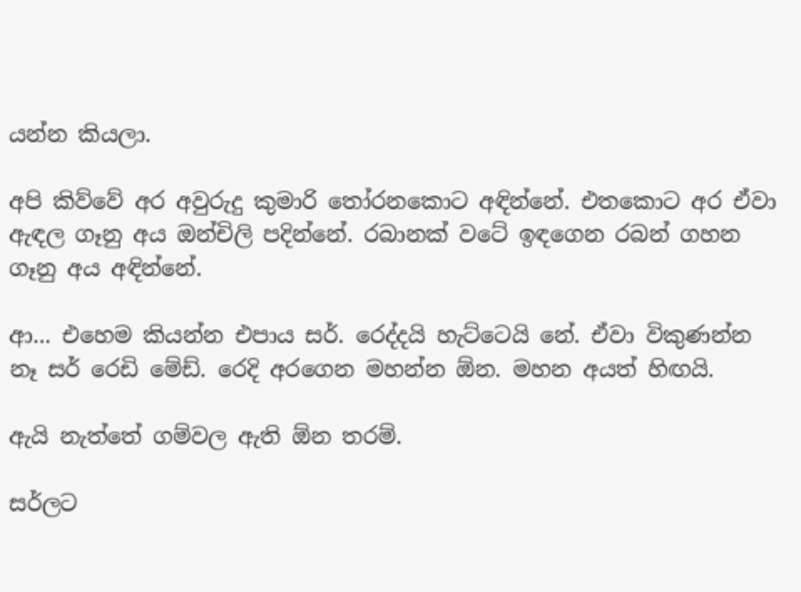යන්න කියලා.

අපි කිව්වේ අර අවුරුදු කුමාරි තෝරනකොට අඳින්නේ. එතකොට අර ඒවා ඇඳල ගෑනු අය ඔන්චිලි පදින්නේ. රබානක්‌ වටේ ඉඳගෙන රබන් ගහන ගෑනු අය අඳින්නේ.

ආ... එහෙම කියන්න එපාය සර්. රෙද්දයි හැට්‌ටෙයි නේ. ඒවා විකුණන්න නෑ සර් රෙඩි මේඩ්. රෙදි අරගෙන මහන්න ඕන. මහන අයත් හිඟයි.

ඇයි නැත්තේ ගම්වල ඇති ඕන තරම්.

සර්ලට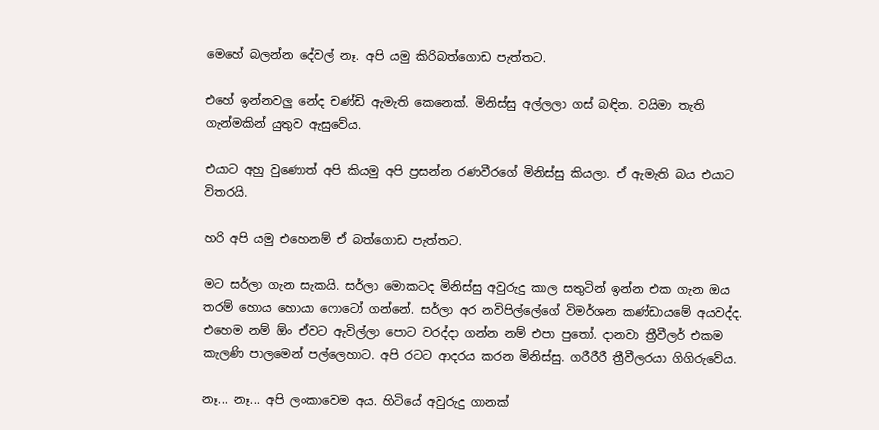මෙහේ බලන්න දේවල් නෑ. අපි යමු කිරිබත්ගොඩ පැත්තට.

එහේ ඉන්නවලු නේද චණ්‌ඩි ඇමැති කෙනෙක්‌. මිනිස්‌සු අල්ලලා ගස්‌ බඳින. වයිමා තැති ගැන්මකින් යුතුව ඇසුවේය.

එයාට අහු වුණොත් අපි කියමු අපි ප්‍රසන්න රණවීරගේ මිනිස්‌සු කියලා. ඒ ඇමැති බය එයාට විතරයි.

හරි අපි යමු එහෙනම් ඒ බත්ගොඩ පැත්තට.

මට සර්ලා ගැන සැකයි. සර්ලා මොකටද මිනිස්‌සු අවුරුදු කාල සතුටින් ඉන්න එක ගැන ඔය තරම් හොය හොයා ෆොටෝ ගන්නේ. සර්ලා අර නවිපිල්ලේගේ විමර්ශන කණ්‌ඩායමේ අයවද්ද. එහෙම නම් ඕං ඒවට ඇවිල්ලා පොට වරද්දා ගන්න නම් එපා පුතෝ. දානවා ත්‍රීවීලර් එකම කැලණි පාලමෙන් පල්ලෙහාට. අපි රටට ආදරය කරන මිනිස්‌සු. ගරීරීරී ත්‍රීවීලරයා ගිගිරුවේය.

නෑ... නෑ... අපි ලංකාවෙම අය. හිටියේ අවුරුදු ගානක්‌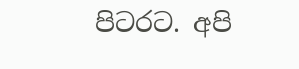පිටරට. අපි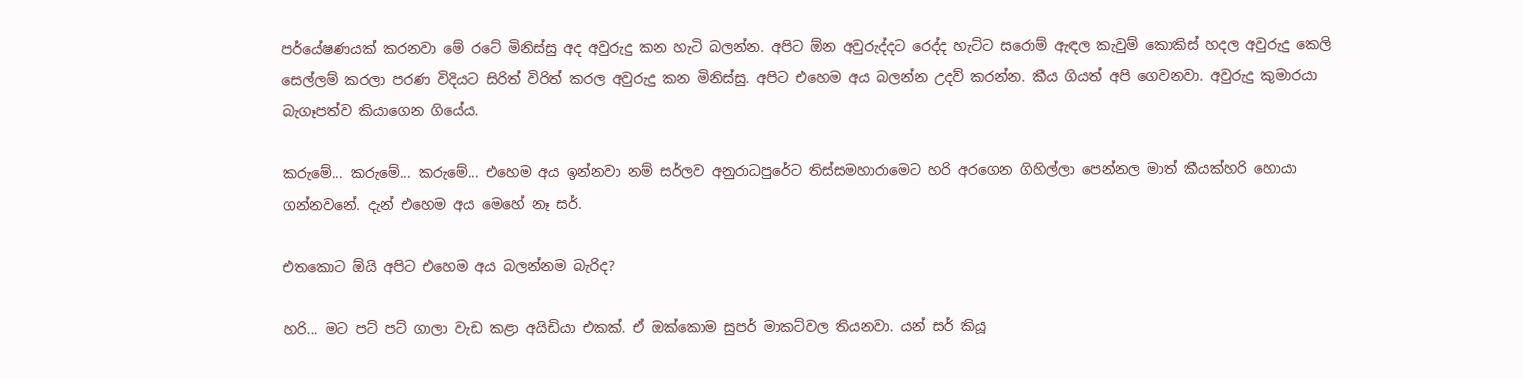පර්යේෂණයක්‌ කරනවා මේ රටේ මිනිස්‌සු අද අවුරුදු කන හැටි බලන්න. අපිට ඕන අවුරුද්දට රෙද්ද හැට්‌ට සරොම් ඇඳල කැවුම් කොකිස්‌ හදල අවුරුදු කෙලි සෙල්ලම් කරලා පරණ විදියට සිරිත් විරිත් කරල අවුරුදු කන මිනිස්‌සු. අපිට එහෙම අය බලන්න උදව් කරන්න. කීය ගියත් අපි ගෙවනවා. අවුරුදු කුමාරයා බැගෑපත්ව කියාගෙන ගියේය.

කරුමේ... කරුමේ... කරුමේ... එහෙම අය ඉන්නවා නම් සර්ලව අනුරාධපුරේට තිස්‌සමහාරාමෙට හරි අරගෙන ගිහිල්ලා පෙන්නල මාත් කීයක්‌හරි හොයා ගන්නවනේ. දැන් එහෙම අය මෙහේ නෑ සර්.

එතකොට ඕයි අපිට එහෙම අය බලන්නම බැරිද?

හරි... මට පට්‌ පට්‌ ගාලා වැඩ කළා අයිඩියා එකක්‌. ඒ ඔක්‌කොම සුපර් මාකට්‌වල තියනවා. යන් සර් කියූ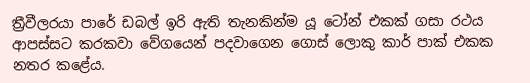ත්‍රීවීලරයා පාරේ ඩබල් ඉරි ඇති තැනකින්ම යූ ටෝන් එකක්‌ ගසා රථය ආපස්‌සට කරකවා වේගයෙන් පදවාගෙන ගොස්‌ ලොකු කාර් පාක්‌ එකක නතර කළේය.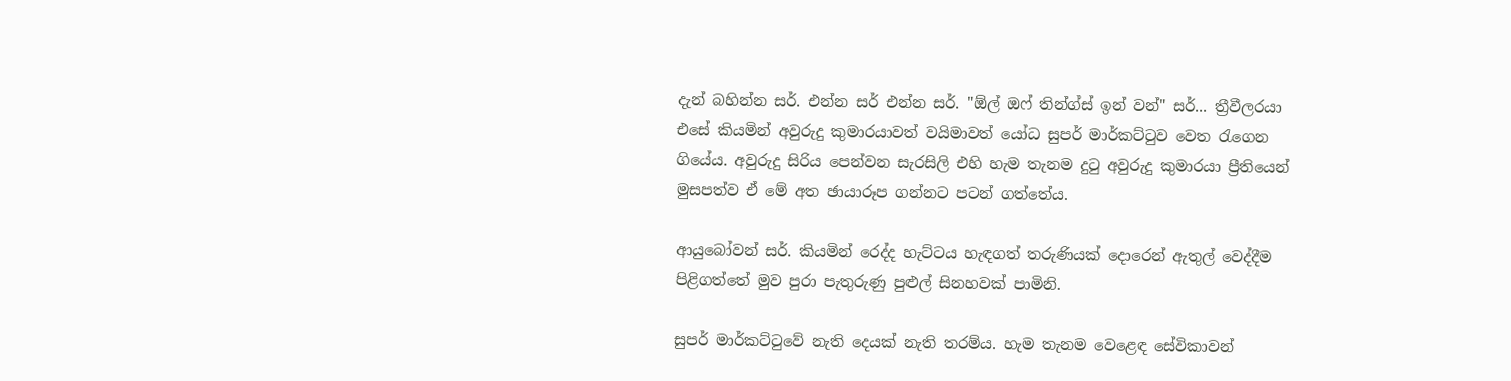දැන් බහින්න සර්. එන්න සර් එන්න සර්. "ඕල් ඔෆ් තින්ග්ස්‌ ඉන් වන්" සර්... ත්‍රීවීලරයා එසේ කියමින් අවුරුදු කුමාරයාවත් වයිමාවත් යෝධ සුපර් මාර්කට්‌ටුව වෙත රැගෙන ගියේය. අවුරුදු සිරිය පෙන්වන සැරසිලි එහි හැම තැනම දුටු අවුරුදු කුමාරයා ප්‍රීතියෙන් මුසපත්ව ඒ මේ අත ඡායාරූප ගන්නට පටන් ගත්තේය.

ආයුබෝවන් සර්. කියමින් රෙද්ද හැට්‌ටය හැඳගත් තරුණියක්‌ දොරෙන් ඇතුල් වෙද්දීම පිළිගත්තේ මුව පුරා පැතුරුණු පුළුල් සිනහවක්‌ පාමිනි.

සුපර් මාර්කට්‌ටුවේ නැති දෙයක්‌ නැති තරම්ය. හැම තැනම වෙළෙඳ සේවිකාවන්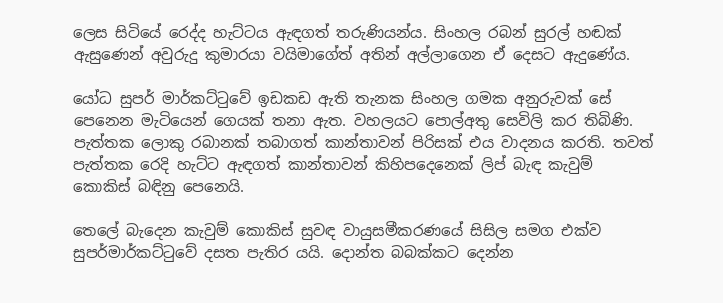ලෙස සිටියේ රෙද්ද හැට්‌ටය ඇඳගත් තරුණියන්ය. සිංහල රබන් සුරල් හඬක්‌ ඇසුණෙන් අවුරුදු කුමාරයා වයිමාගේත් අතින් අල්ලාගෙන ඒ දෙසට ඇදුණේය.

යෝධ සුපර් මාර්කට්‌ටුවේ ඉඩකඩ ඇති තැනක සිංහල ගමක අනුරුවක්‌ සේ පෙනෙන මැටියෙන් ගෙයක්‌ තනා ඇත. වහලයට පොල්අතු සෙවිලි කර තිබිණි. පැත්තක ලොකු රබානක්‌ තබාගත් කාන්තාවන් පිරිසක්‌ එය වාදනය කරති. තවත් පැත්තක රෙදි හැට්‌ට ඇඳගත් කාන්තාවන් කිහිපදෙනෙක්‌ ලිප් බැඳ කැවුම් කොකිස්‌ බඳිනු පෙනෙයි.

තෙලේ බැදෙන කැවුම් කොකිස්‌ සුවඳ වායුසමීකරණයේ සිසිල සමග එක්‌ව සුපර්මාර්කට්‌ටුවේ දසත පැතිර යයි. දොන්ත බබක්‌කට දෙන්න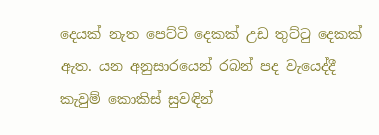දෙයක්‌ නැත පෙට්‌ටි දෙකක්‌ උඩ තුට්‌ටු දෙකක්‌ ඇත. යන අනුසාරයෙන් රබන් පද වැයෙද්දී කැවුම් කොකිස්‌ සුවඳින්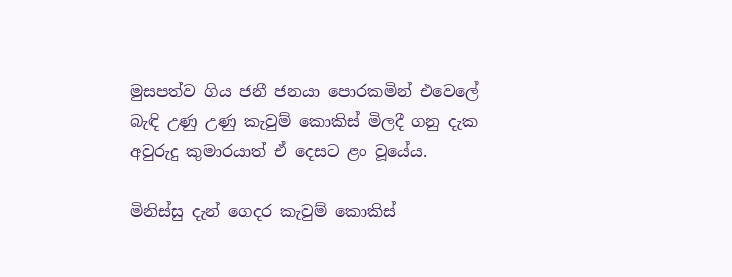මුසපත්ව ගිය ජනී ජනයා පොරකමින් එවෙලේ බැඳි උණු උණු කැවුම් කොකිස්‌ මිලදී ගනු දැක අවුරුදු කුමාරයාත් ඒ දෙසට ළං වූයේය.

මිනිස්‌සු දැන් ගෙදර කැවුම් කොකිස්‌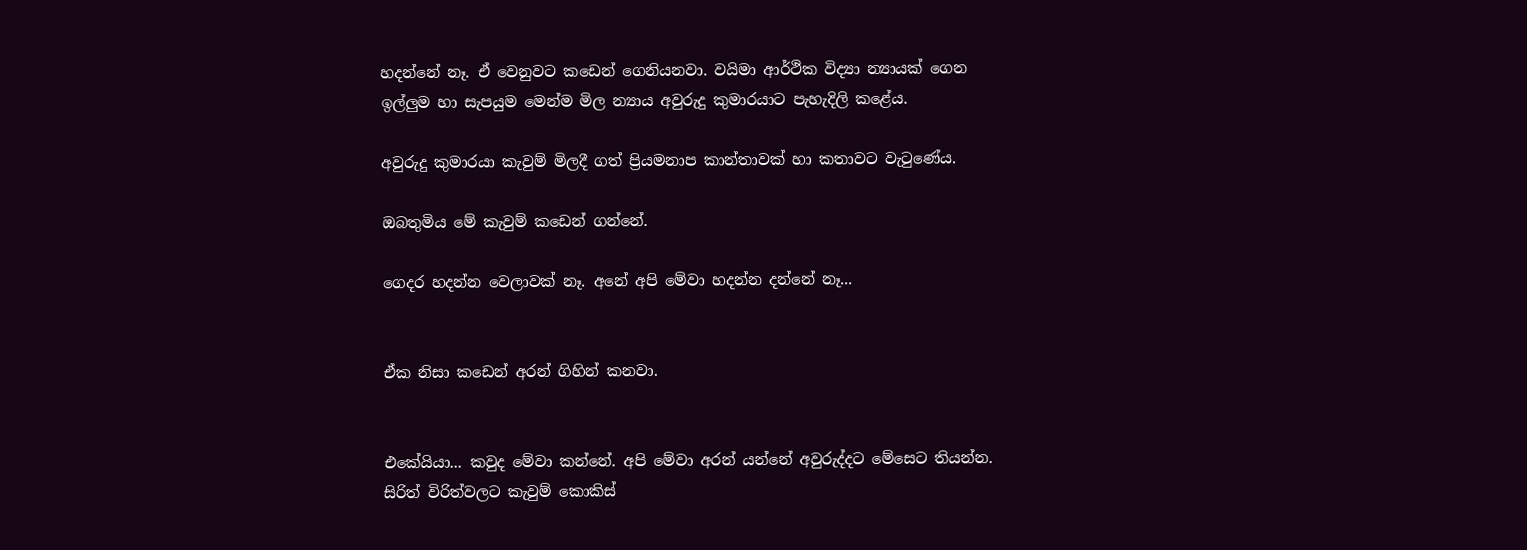හදන්නේ නෑ. ඒ වෙනුවට කඩෙන් ගෙනියනවා. වයිමා ආර්ථික විද්‍යා න්‍යායක්‌ ගෙන ඉල්ලුම හා සැපයුම මෙන්ම මිල න්‍යාය අවුරුදු කුමාරයාට පැහැදිලි කළේය.

අවුරුදු කුමාරයා කැවුම් මිලදී ගත් ප්‍රියමනාප කාන්තාවක්‌ හා කතාවට වැටුණේය.

ඔබතුමිය මේ කැවුම් කඩෙන් ගන්නේ.

ගෙදර හදන්න වෙලාවක්‌ නෑ. අනේ අපි මේවා හදන්න දන්නේ නෑ...


ඒක නිසා කඩෙන් අරන් ගිහින් කනවා.


එකේයියා... කවුද මේවා කන්නේ. අපි මේවා අරන් යන්නේ අවුරුද්දට මේසෙට තියන්න. සිරිත් විරිත්වලට කැවුම් කොකිස්‌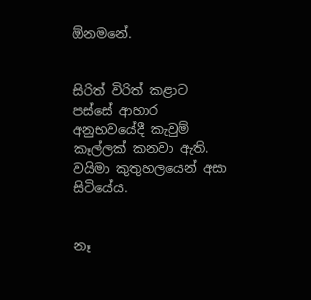ඕනමනේ.


සිරිත් විරිත් කළාට පස්‌සේ ආහාර අනුභවයේදී කැවුම් කෑල්ලක්‌ කනවා ඇති. වයිමා කුතුහලයෙන් අසා සිටියේය.


නෑ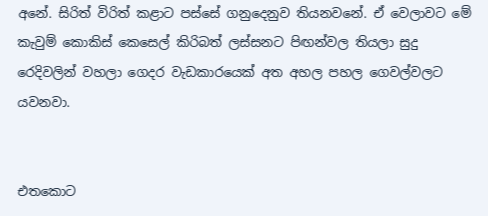අනේ. සිරිත් විරිත් කළාට පස්‌සේ ගනුදෙනුව තියනවනේ. ඒ වෙලාවට මේ කැවුම් කොකිස්‌ කෙසෙල් කිරිබත් ලස්‌සනට පිඟන්වල තියලා සුදු රෙදිවලින් වහලා ගෙදර වැඩකාරයෙක්‌ අත අහල පහල ගෙවල්වලට යවනවා.


එතකොට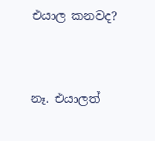එයාල කනවද?


නෑ. එයාලත්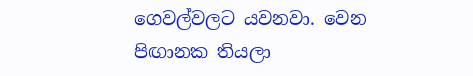ගෙවල්වලට යවනවා. වෙන පිඟානක තියලා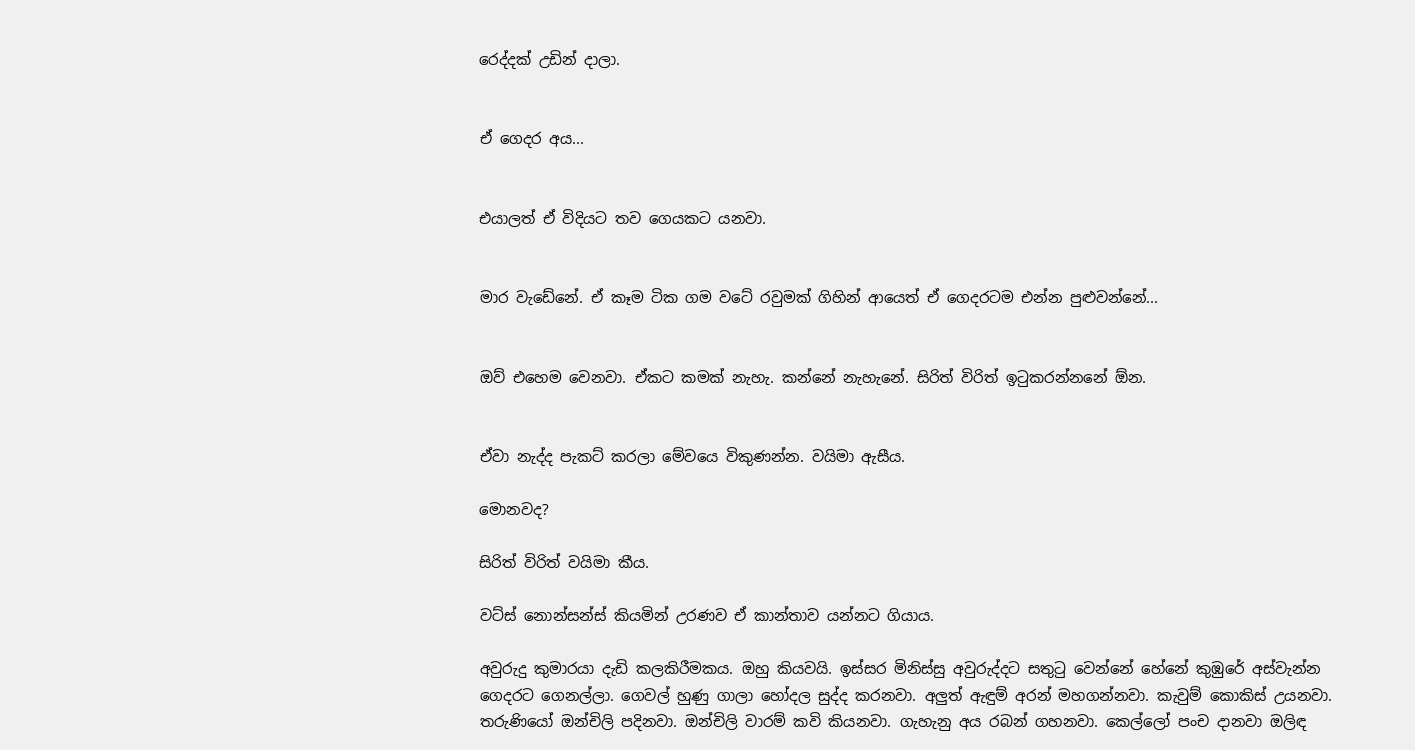රෙද්දක්‌ උඩින් දාලා.


ඒ ගෙදර අය...


එයාලත් ඒ විදියට තව ගෙයකට යනවා.


මාර වැඩේනේ. ඒ කෑම ටික ගම වටේ රවුමක්‌ ගිහින් ආයෙත් ඒ ගෙදරටම එන්න පුළුවන්නේ...


ඔව් එහෙම වෙනවා. ඒකට කමක්‌ නැහැ. කන්නේ නැහැනේ. සිරිත් විරිත් ඉටුකරන්නනේ ඕන.


ඒවා නැද්ද පැකට්‌ කරලා මේවයෙ විකුණන්න. වයිමා ඇසීය.

මොනවද?

සිරිත් විරිත් වයිමා කීය.

වට්‌ස්‌ නොන්සන්ස්‌ කියමින් උරණව ඒ කාන්තාව යන්නට ගියාය.

අවුරුදු කුමාරයා දැඩි කලකිරීමකය. ඔහු කියවයි. ඉස්‌සර මිනිස්‌සු අවුරුද්දට සතුටු වෙන්නේ හේනේ කුඹුරේ අස්‌වැන්න ගෙදරට ගෙනල්ලා. ගෙවල් හුණු ගාලා හෝදල සුද්ද කරනවා. අලුත් ඇඳුම් අරන් මහගන්නවා. කැවුම් කොකිස්‌ උයනවා. තරුණියෝ ඔන්චිලි පදිනවා. ඔන්චිලි වාරම් කවි කියනවා. ගැහැනු අය රබන් ගහනවා. කෙල්ලෝ පංච දානවා ඔලිඳ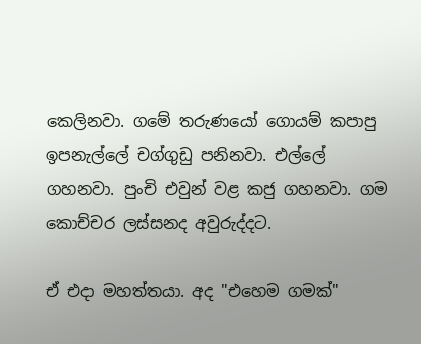කෙලිනවා. ගමේ තරුණයෝ ගොයම් කපාපු ඉපනැල්ලේ චග්ගුඩු පනිනවා. එල්ලේ ගහනවා. පුංචි එවුන් වළ කජු ගහනවා. ගම කොච්චර ලස්‌සනද අවුරුද්දට.

ඒ එදා මහත්තයා. අද "එහෙම ගමක්‌"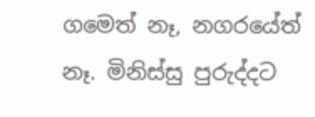ගමෙත් නෑ, නගරයේත් නෑ. මිනිස්‌සු පුරුද්දට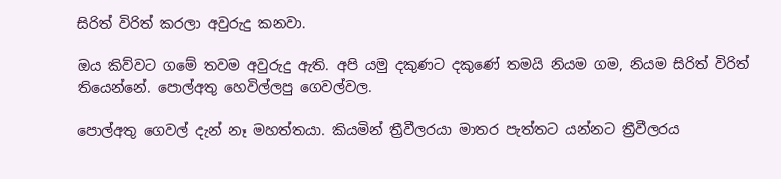සිරිත් විරිත් කරලා අවුරුදු කනවා.

ඔය කිව්වට ගමේ තවම අවුරුදු ඇති. අපි යමු දකුණට දකුණේ තමයි නියම ගම, නියම සිරිත් විරිත් තියෙන්නේ. පොල්අතු හෙවිල්ලපු ගෙවල්වල.

පොල්අතු ගෙවල් දැන් නෑ මහත්තයා. කියමින් ත්‍රීවීලරයා මාතර පැත්තට යන්නට ත්‍රීවීලරය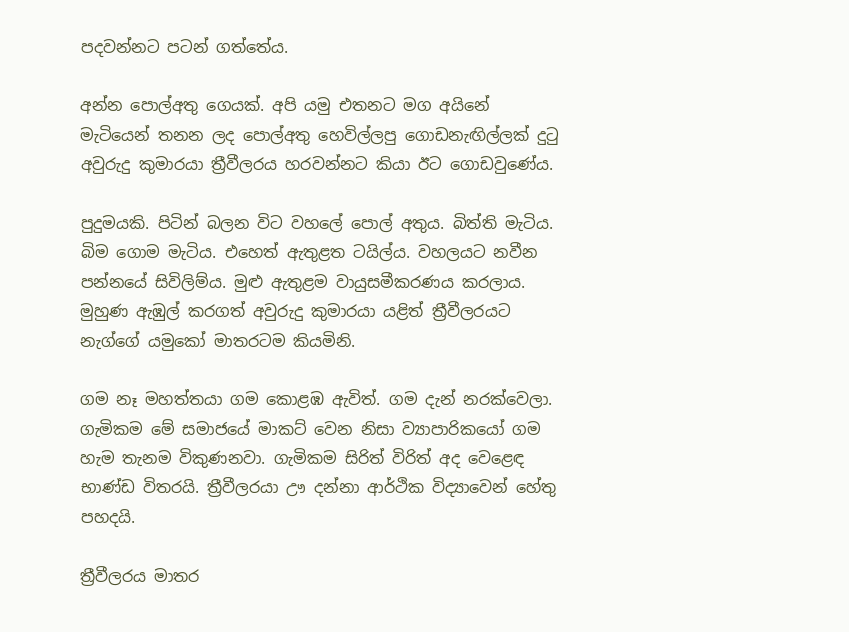පදවන්නට පටන් ගත්තේය.

අන්න පොල්අතු ගෙයක්‌. අපි යමු එතනට මග අයිනේ මැටියෙන් තනන ලද පොල්අතු හෙවිල්ලපු ගොඩනැඟිල්ලක්‌ දුටු අවුරුදු කුමාරයා ත්‍රීවීලරය හරවන්නට කියා ඊට ගොඩවුණේය.

පුදුමයකි. පිටින් බලන විට වහලේ පොල් අතුය. බිත්ති මැටිය. බිම ගොම මැටිය. එහෙත් ඇතුළත ටයිල්ය. වහලයට නවීන පන්නයේ සිවිලිම්ය. මුළු ඇතුළම වායුසමීකරණය කරලාය. මුහුණ ඇඹුල් කරගත් අවුරුදු කුමාරයා යළිත් ත්‍රීවීලරයට නැග්ගේ යමුකෝ මාතරටම කියමිනි.

ගම නෑ මහත්තයා ගම කොළඹ ඇවිත්. ගම දැන් නරක්‌වෙලා. ගැමිකම මේ සමාජයේ මාකට්‌ වෙන නිසා ව්‍යාපාරිකයෝ ගම හැම තැනම විකුණනවා. ගැමිකම සිරිත් විරිත් අද වෙළෙඳ භාණ්‌ඩ විතරයි. ත්‍රීවීලරයා ඌ දන්නා ආර්ථික විද්‍යාවෙන් හේතු පහදයි.

ත්‍රීවීලරය මාතර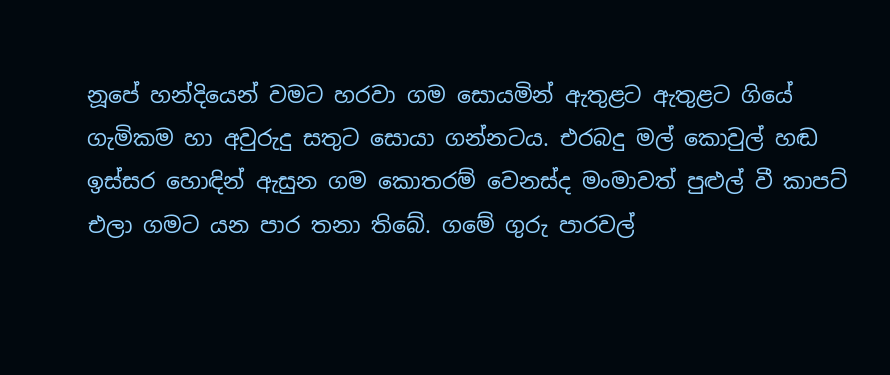නූපේ හන්දියෙන් වමට හරවා ගම සොයමින් ඇතුළට ඇතුළට ගියේ ගැමිකම හා අවුරුදු සතුට සොයා ගන්නටය. එරබදු මල් කොවුල් හඬ ඉස්‌සර හොඳින් ඇසුන ගම කොතරම් වෙනස්‌ද මංමාවත් පුළුල් වී කාපට්‌ එලා ගමට යන පාර තනා තිබේ. ගමේ ගුරු පාරවල්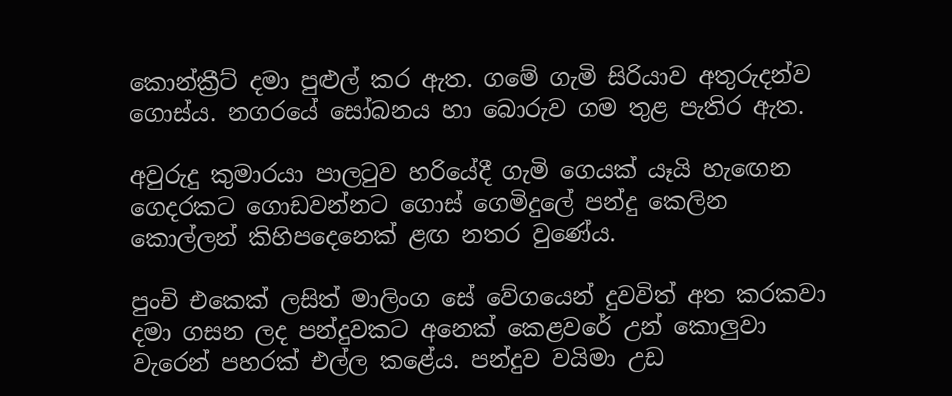කොන්ක්‍රීට්‌ දමා පුළුල් කර ඇත. ගමේ ගැමි සිරියාව අතුරුදන්ව ගොස්‌ය. නගරයේ සෝබනය හා බොරුව ගම තුළ පැතිර ඇත.

අවුරුදු කුමාරයා පාලටුව හරියේදී ගැමි ගෙයක්‌ යෑයි හැඟෙන ගෙදරකට ගොඩවන්නට ගොස්‌ ගෙමිදුලේ පන්දු කෙලින කොල්ලන් කිහිපදෙනෙක්‌ ළඟ නතර වුණේය.

පුංචි එකෙක්‌ ලසිත් මාලිංග සේ වේගයෙන් දුවවිත් අත කරකවා දමා ගසන ලද පන්දුවකට අනෙක්‌ කෙළවරේ උන් කොලුවා වැරෙන් පහරක්‌ එල්ල කළේය. පන්දුව වයිමා උඩ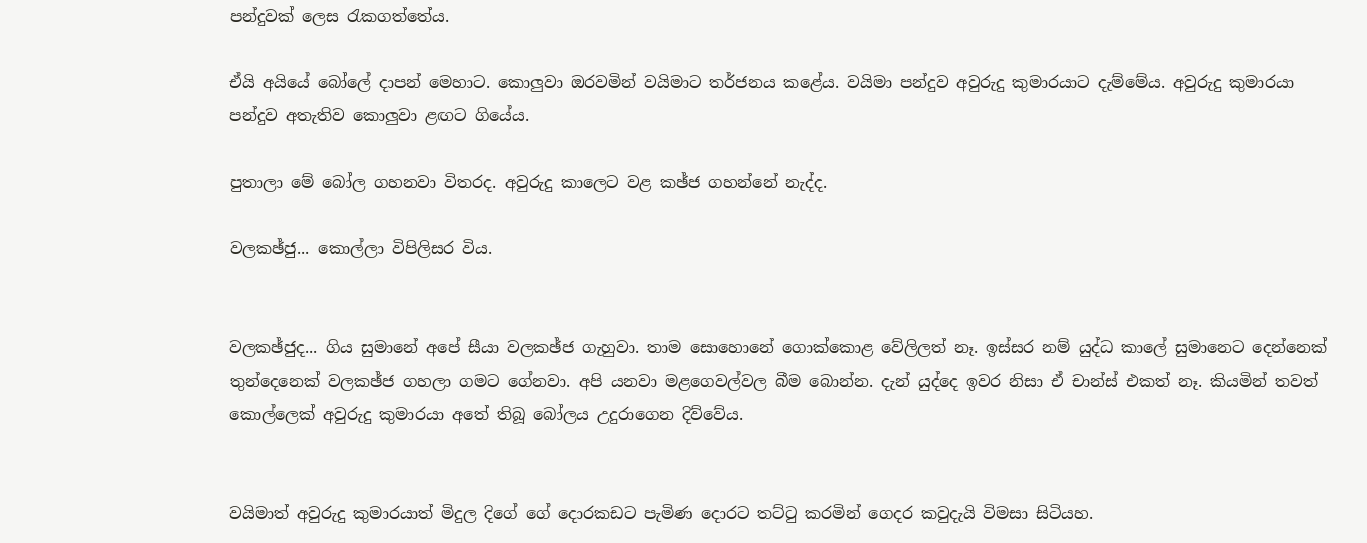පන්දුවක්‌ ලෙස රැකගත්තේය.

ඒයි අයියේ බෝලේ දාපන් මෙහාට. කොලුවා ඔරවමින් වයිමාට තර්ජනය කළේය. වයිමා පන්දුව අවුරුදු කුමාරයාට දැම්මේය. අවුරුදු කුමාරයා පන්දුව අතැතිව කොලුවා ළඟට ගියේය.

පුතාලා මේ බෝල ගහනවා විතරද. අවුරුදු කාලෙට වළ කඡ්ජ ගහන්නේ නැද්ද.

වලකඡ්ජු... කොල්ලා විපිලිසර විය.


වලකඡ්ජුද... ගිය සුමානේ අපේ සීයා වලකඡ්ජ ගැහුවා. තාම සොහොනේ ගොක්‌කොළ වේලිලත් නෑ. ඉස්‌සර නම් යුද්ධ කාලේ සුමානෙට දෙන්නෙක්‌ තුන්දෙනෙක්‌ වලකඡ්ජ ගහලා ගමට ගේනවා. අපි යනවා මළගෙවල්වල බීම බොන්න. දැන් යුද්දෙ ඉවර නිසා ඒ චාන්ස්‌ එකත් නෑ. කියමින් තවත් කොල්ලෙක්‌ අවුරුදු කුමාරයා අතේ තිබූ බෝලය උදුරාගෙන දිව්වේය.


වයිමාත් අවුරුදු කුමාරයාත් මිදුල දිගේ ගේ දොරකඩට පැමිණ දොරට තට්‌ටු කරමින් ගෙදර කවුදැයි විමසා සිටියහ.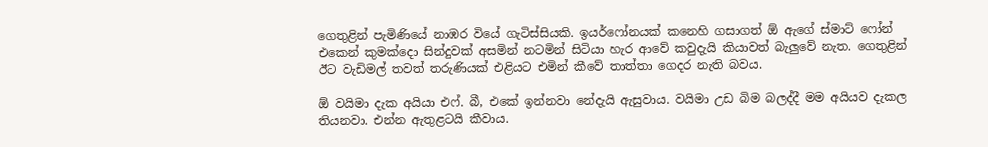ගෙතුළින් පැමිණියේ නාඹර වියේ ගැටිස්‌සියකි. ඉයර්ෆෝනයක්‌ කනෙහි ගසාගත් ඕ ඇගේ ස්‌මාට්‌ ෆෝන් එකෙන් කුමක්‌දො සින්දුවක්‌ අසමින් නටමින් සිටියා හැර ආවේ කවුදැයි කියාවත් බැලුවේ නැත. ගෙතුළින් ඊට වැඩිමල් තවත් තරුණියක්‌ එළියට එමින් කීවේ තාත්තා ගෙදර නැති බවය.

ඕ වයිමා දැක අයියා එෆ්. බී, එකේ ඉන්නවා නේදැයි ඇසුවාය. වයිමා උඩ බිම බලද්දී මම අයියව දැකල තියනවා. එන්න ඇතුළටයි කීවාය.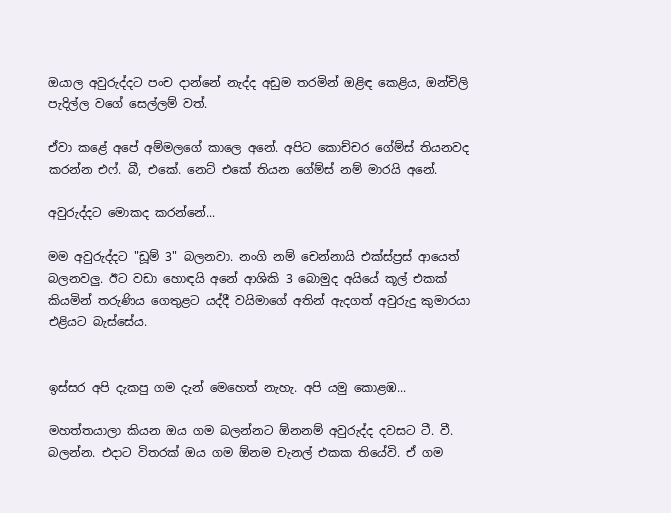ඔයාල අවුරුද්දට පංච දාන්නේ නැද්ද අඩුම තරමින් ඔළිඳ කෙළිය, ඔන්චිලි පැදිල්ල වගේ සෙල්ලම් වත්.

ඒවා කළේ අපේ අම්මලගේ කාලෙ අනේ. අපිට කොච්චර ගේම්ස්‌ තියනවද කරන්න එෆ්. බී, එකේ. නෙට්‌ එකේ තියන ගේම්ස්‌ නම් මාරයි අනේ.

අවුරුද්දට මොකද කරන්නේ...

මම අවුරුද්දට "ඩූම් 3" බලනවා. නංගි නම් චෙන්නායි එක්‌ස්‌ප්‍රස්‌ ආයෙත් බලනවලු. ඊට වඩා හොඳයි අනේ ආශිකි 3 බොමුද අයියේ කූල් එකක්‌ කියමින් තරුණිය ගෙතුළට යද්දී වයිමාගේ අතින් ඇදගත් අවුරුදු කුමාරයා එළියට බැස්‌සේය.


ඉස්‌සර අපි දැකපු ගම දැන් මෙහෙත් නැහැ. අපි යමු කොළඹ...

මහත්තයාලා කියන ඔය ගම බලන්නට ඕනනම් අවුරුද්ද දවසට ටී. වී. බලන්න. එදාට විතරක්‌ ඔය ගම ඕනම චැනල් එකක තියේවි. ඒ ගම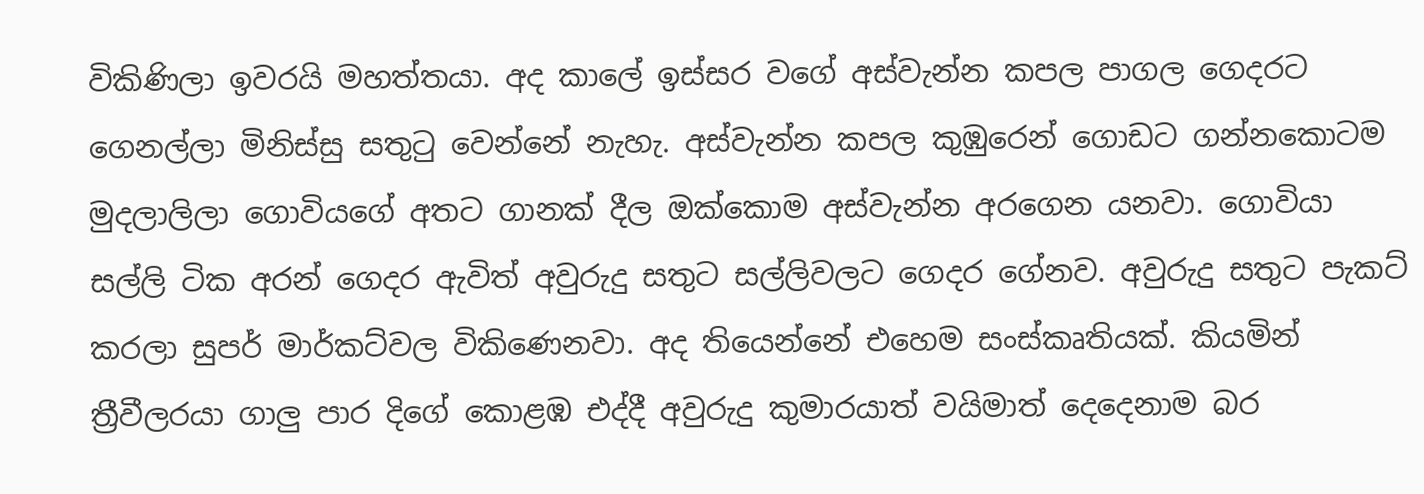විකිණිලා ඉවරයි මහත්තයා. අද කාලේ ඉස්‌සර වගේ අස්‌වැන්න කපල පාගල ගෙදරට ගෙනල්ලා මිනිස්‌සු සතුටු වෙන්නේ නැහැ. අස්‌වැන්න කපල කුඹුරෙන් ගොඩට ගන්නකොටම මුදලාලිලා ගොවියගේ අතට ගානක්‌ දීල ඔක්‌කොම අස්‌වැන්න අරගෙන යනවා. ගොවියා සල්ලි ටික අරන් ගෙදර ඇවිත් අවුරුදු සතුට සල්ලිවලට ගෙදර ගේනව. අවුරුදු සතුට පැකට්‌ කරලා සුපර් මාර්කට්‌වල විකිණෙනවා. අද තියෙන්නේ එහෙම සංස්‌කෘතියක්‌. කියමින් ත්‍රීවීලරයා ගාලු පාර දිගේ කොළඹ එද්දී අවුරුදු කුමාරයාත් වයිමාත් දෙදෙනාම බර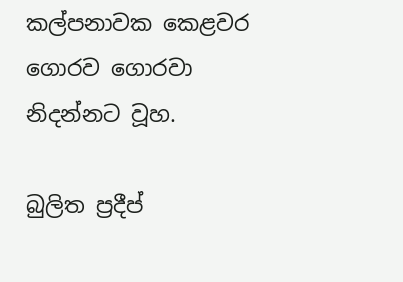කල්පනාවක කෙළවර ගොරව ගොරවා නිදන්නට වූහ.

බුලිත ප්‍රදීප්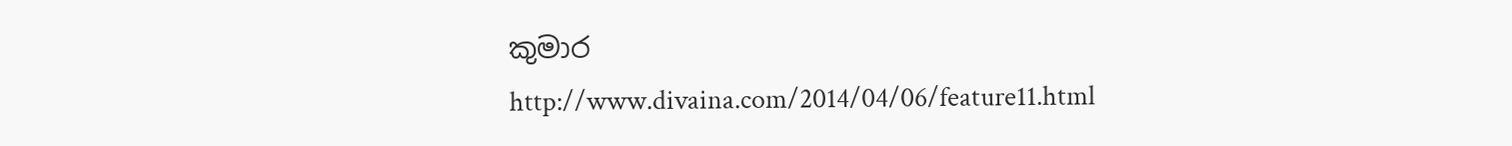කුමාර
http://www.divaina.com/2014/04/06/feature11.html